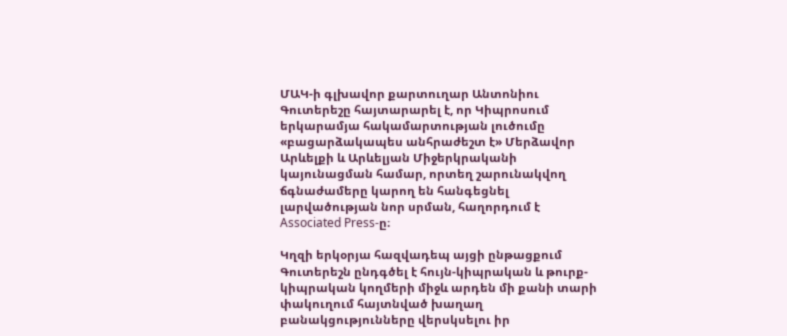ՄԱԿ-ի գլխավոր քարտուղար Անտոնիու Գուտերեշը հայտարարել է, որ Կիպրոսում երկարամյա հակամարտության լուծումը «բացարձակապես անհրաժեշտ է» Մերձավոր Արևելքի և Արևելյան Միջերկրականի կայունացման համար, որտեղ շարունակվող ճգնաժամերը կարող են հանգեցնել լարվածության նոր սրման, հաղորդում է Associated Press-ը։

Կղզի երկօրյա հազվադեպ այցի ընթացքում Գուտերեշն ընդգծել է հույն-կիպրական և թուրք-կիպրական կողմերի միջև արդեն մի քանի տարի փակուղում հայտնված խաղաղ բանակցությունները վերսկսելու իր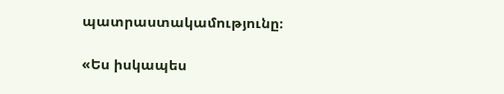պատրաստակամությունը։

«Ես իսկապես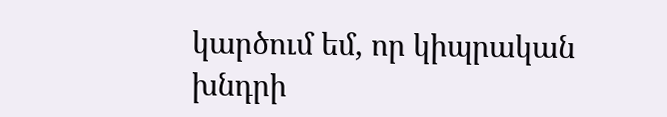կարծում եմ, որ կիպրական խնդրի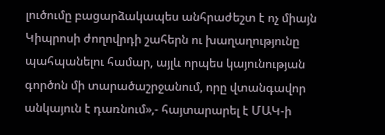լուծումը բացարձակապես անհրաժեշտ է ոչ միայն Կիպրոսի ժողովրդի շահերն ու խաղաղությունը պահպանելու համար, այլև որպես կայունության գործոն մի տարածաշրջանում, որը վտանգավոր անկայուն է դառնում»,- հայտարարել է ՄԱԿ-ի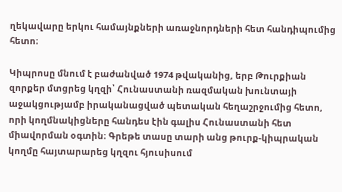ղեկավարը երկու համայնքների առաջնորդների հետ հանդիպումից հետո։

Կիպրոսը մնում է բաժանված 1974 թվականից, երբ Թուրքիան զորքեր մտցրեց կղզի՝ Հունաստանի ռազմական խունտայի աջակցությամբ իրականացված պետական հեղաշրջումից հետո, որի կողմնակիցները հանդես էին գալիս Հունաստանի հետ միավորման օգտին։ Գրեթե տասը տարի անց թուրք-կիպրական կողմը հայտարարեց կղզու հյուսիսում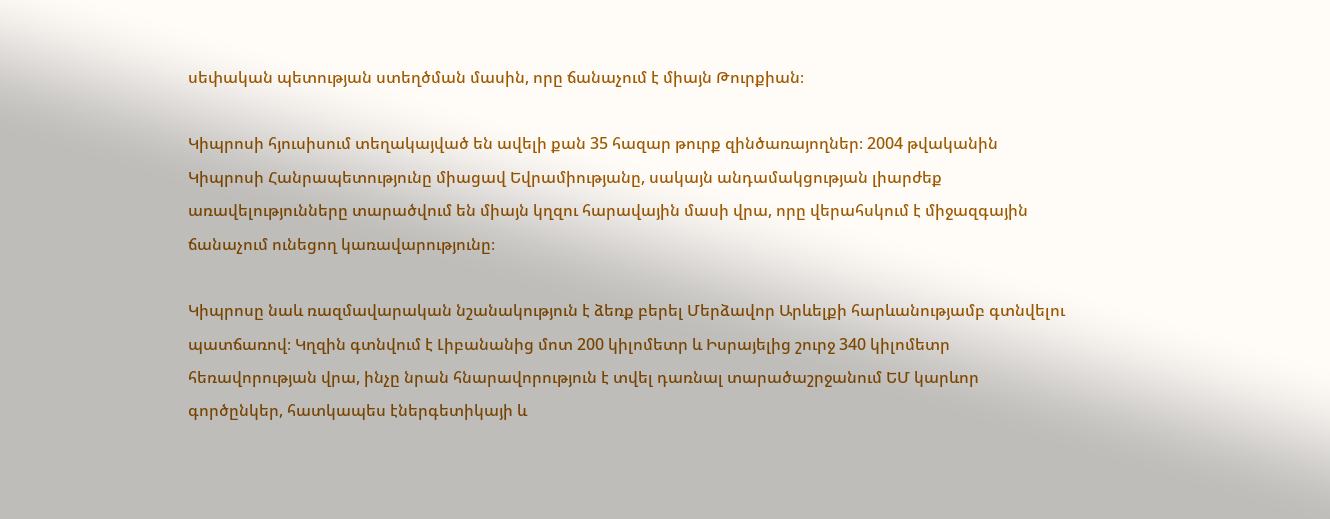սեփական պետության ստեղծման մասին, որը ճանաչում է միայն Թուրքիան։

Կիպրոսի հյուսիսում տեղակայված են ավելի քան 35 հազար թուրք զինծառայողներ։ 2004 թվականին Կիպրոսի Հանրապետությունը միացավ Եվրամիությանը, սակայն անդամակցության լիարժեք առավելությունները տարածվում են միայն կղզու հարավային մասի վրա, որը վերահսկում է միջազգային ճանաչում ունեցող կառավարությունը։

Կիպրոսը նաև ռազմավարական նշանակություն է ձեռք բերել Մերձավոր Արևելքի հարևանությամբ գտնվելու պատճառով։ Կղզին գտնվում է Լիբանանից մոտ 200 կիլոմետր և Իսրայելից շուրջ 340 կիլոմետր հեռավորության վրա, ինչը նրան հնարավորություն է տվել դառնալ տարածաշրջանում ԵՄ կարևոր գործընկեր, հատկապես էներգետիկայի և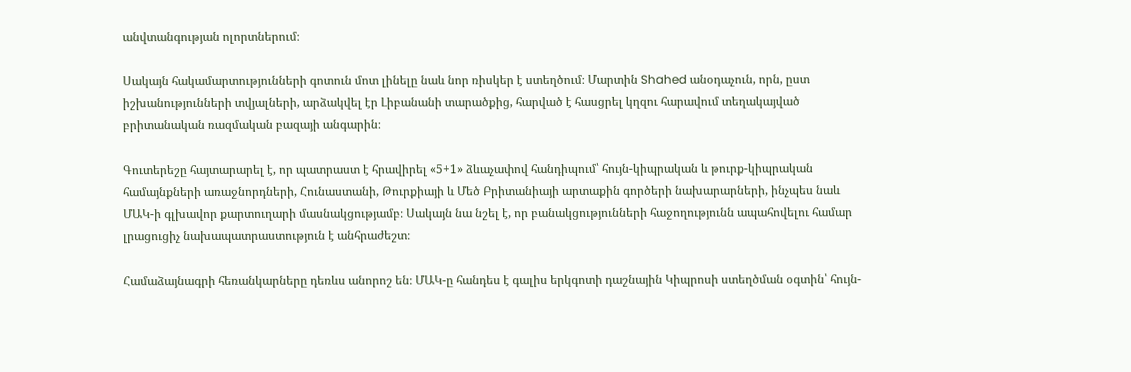անվտանգության ոլորտներում։

Սակայն հակամարտությունների գոտուն մոտ լինելը նաև նոր ռիսկեր է ստեղծում։ Մարտին Shahed անօդաչուն, որն, ըստ իշխանությունների տվյալների, արձակվել էր Լիբանանի տարածքից, հարված է հասցրել կղզու հարավում տեղակայված բրիտանական ռազմական բազայի անգարին։

Գուտերեշը հայտարարել է, որ պատրաստ է հրավիրել «5+1» ձևաչափով հանդիպում՝ հույն-կիպրական և թուրք-կիպրական համայնքների առաջնորդների, Հունաստանի, Թուրքիայի և Մեծ Բրիտանիայի արտաքին գործերի նախարարների, ինչպես նաև ՄԱԿ-ի գլխավոր քարտուղարի մասնակցությամբ։ Սակայն նա նշել է, որ բանակցությունների հաջողությունն ապահովելու համար լրացուցիչ նախապատրաստություն է անհրաժեշտ։

Համաձայնագրի հեռանկարները դեռևս անորոշ են։ ՄԱԿ-ը հանդես է գալիս երկգոտի դաշնային Կիպրոսի ստեղծման օգտին՝ հույն-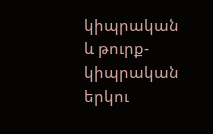կիպրական և թուրք-կիպրական երկու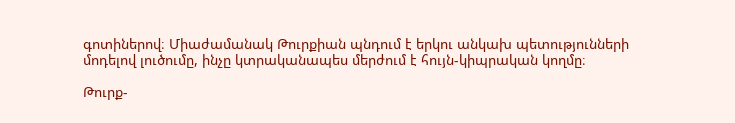գոտիներով։ Միաժամանակ Թուրքիան պնդում է երկու անկախ պետությունների մոդելով լուծումը, ինչը կտրականապես մերժում է հույն-կիպրական կողմը։

Թուրք-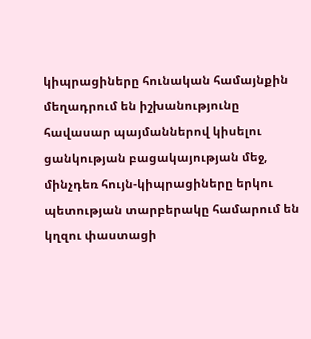կիպրացիները հունական համայնքին մեղադրում են իշխանությունը հավասար պայմաններով կիսելու ցանկության բացակայության մեջ, մինչդեռ հույն-կիպրացիները երկու պետության տարբերակը համարում են կղզու փաստացի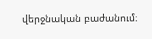վերջնական բաժանում։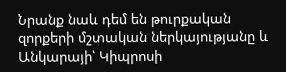Նրանք նաև դեմ են թուրքական զորքերի մշտական ներկայությանը և Անկարայի՝ Կիպրոսի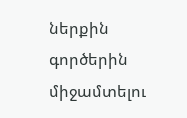ներքին գործերին միջամտելու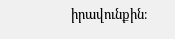իրավունքին։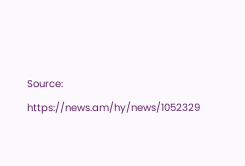Source: https://news.am/hy/news/1052329